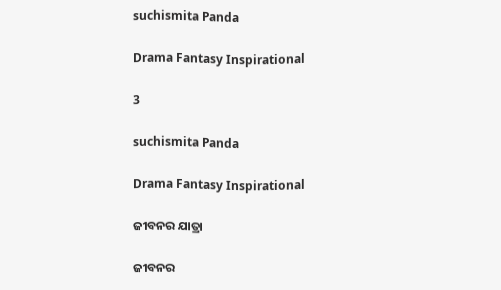suchismita Panda

Drama Fantasy Inspirational

3

suchismita Panda

Drama Fantasy Inspirational

ଜୀବନର ଯାତ୍ରା

ଜୀବନର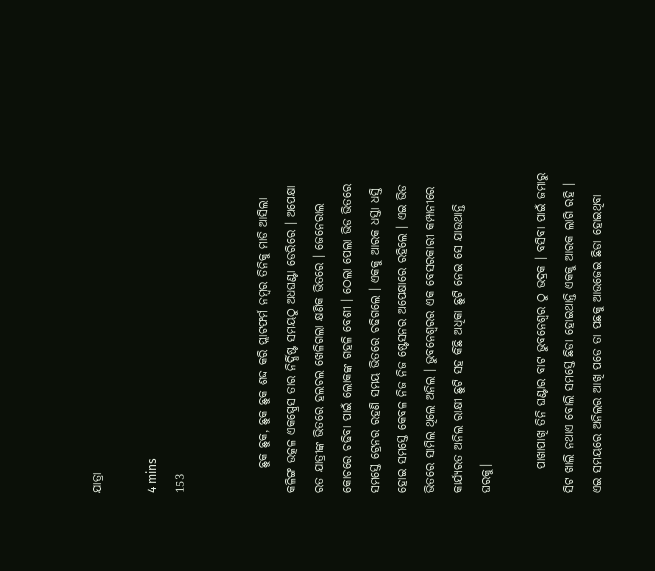ଯାତ୍ରା

4 mins
153


     ଛୁକ ଛୁକ, ଛୁକ ଛୁକ ଶଦ୍ଦ କରି ପ୍ଲାଟଫର୍ମ ନମ୍ବର ତିନିକୁ ମାଡି ଆସିଲା କଳିଙ୍ଗ ଉତ୍କଳ ଏକସ୍ପ୍ରେସ ତାର ନିର୍ଦ୍ଧିଷ୍ଟ ସମୟଠୁ ଅଧଘଣ୍ଟା ଡେରିରେ । ଅପେକ୍ଷା ରତ ଯାତ୍ରୀଙ୍କ ଭିତରେ ହଲଚଲ ଖେଳିଗଲା କ୍ଷଣିକ ଭିତରେ । ଜେନେରାଲ କୋଚରେ ଚଢିବା ପାଇଁ ଲୋକଙ୍କ ଗହଳି ବେଶୀ । ଠେଲା ପେଲା ଭିଡ ଭିତରେ ସମସ୍ତେ ଟ୍ରେନର ରହଣି ସମୟ ଭିତରେ ଚଢିଗଲେ । ଏକକୁ ଆରକ ଧସ୍ତା ଧସ୍ତି ହୋଇ ସମସ୍ତେ କେବଳ ନିଜ ନିଜ ଷ୍ଟେସନର ଅପେକ୍ଷାରେ ରହିଲେ । ଏଇ ଭିଡ ଭିତରେ ସାମିଲ ଥିଲେ ଅନିଲ । ଭୁବନେଶ୍ବରର ଏକ ବେସରକାରୀ କମ୍ପାନୀରେ କାର୍ଯ୍ୟରତ ଅନିଲ ରାକ୍ଷୀ ଛୁଟି ସହ କିଛି ଅଧିକା ଛୁଟି ନେଇ ସେ ଯାଉଥାନ୍ତି ଘରକୁ।

     ପାଖାପାଖି ତିନି ଘଣ୍ଟାର ବାଟ ଭୁବନେଶ୍ବର ଠୁ ଭଦ୍ରକ । ବସିବା ପାଇଁ ଜମାରୁ ସିଟ ଖାଲି ନଥାଏ ବୋଲି ସମସ୍ତେ ଛିଡା ହୋଇଥାନ୍ତି ଏକକୁ ଆରକ ଲାଗି ରହି । ଏଇ ସମୟରେ ଅନିଲର ଆଖି ପଡେ ତା ପଛକୁ ଆଉଜେଇ ଛିଡା ହୋଇଥିବା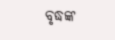ବୃଦ୍ଧଙ୍କ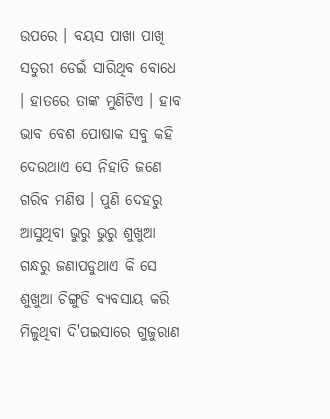ଉପରେ । ବୟସ ପାଖା ପାଖି ସତୁରୀ ଡେଇଁ ସାରିଥିବ ବୋଧେ । ହାତରେ ତାଙ୍କ ମୁଣିଟିଏ । ହାବ ଭାବ ବେଶ ପୋଷାକ ସବୁ କହି ଦେଉଥାଏ ସେ ନିହାତି ଜଣେ ଗରିବ ମଣିଷ । ପୁଣି ଦେହରୁ ଆସୁଥିବା ଭୁରୁ ଭୁରୁ ଶୁଖୁଆ ଗନ୍ଧରୁ ଜଣାପଡୁଥାଏ କି ସେ ଶୁଖୁଆ ଚିଙ୍ଗୁଡି ବ୍ୟବସାୟ କରି ମିଳୁଥିବା ଦି'ପଇସାରେ ଗୁଜୁରାଣ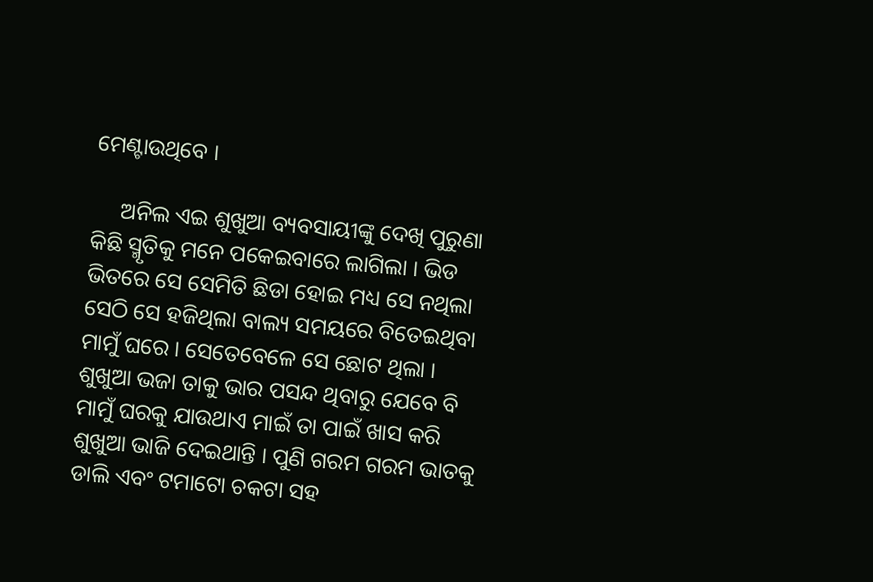ମେଣ୍ଟାଉଥିବେ ।

     ଅନିଲ ଏଇ ଶୁଖୁଆ ବ୍ୟବସାୟୀଙ୍କୁ ଦେଖି ପୁରୁଣା କିଛି ସ୍ମୃତିକୁ ମନେ ପକେଇବାରେ ଲାଗିଲା । ଭିଡ ଭିତରେ ସେ ସେମିତି ଛିଡା ହୋଇ ମଧ୍ୟ ସେ ନଥିଲା ସେଠି ସେ ହଜିଥିଲା ବାଲ୍ୟ ସମୟରେ ବିତେଇଥିବା ମାମୁଁ ଘରେ । ସେତେବେଳେ ସେ ଛୋଟ ଥିଲା । ଶୁଖୁଆ ଭଜା ତାକୁ ଭାର ପସନ୍ଦ ଥିବାରୁ ଯେବେ ବି ମାମୁଁ ଘରକୁ ଯାଉଥାଏ ମାଇଁ ତା ପାଇଁ ଖାସ କରି ଶୁଖୁଆ ଭାଜି ଦେଇଥାନ୍ତି । ପୁଣି ଗରମ ଗରମ ଭାତକୁ ଡାଲି ଏବଂ ଟମାଟୋ ଚକଟା ସହ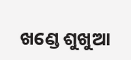ଖଣ୍ଡେ ଶୁଖୁଆ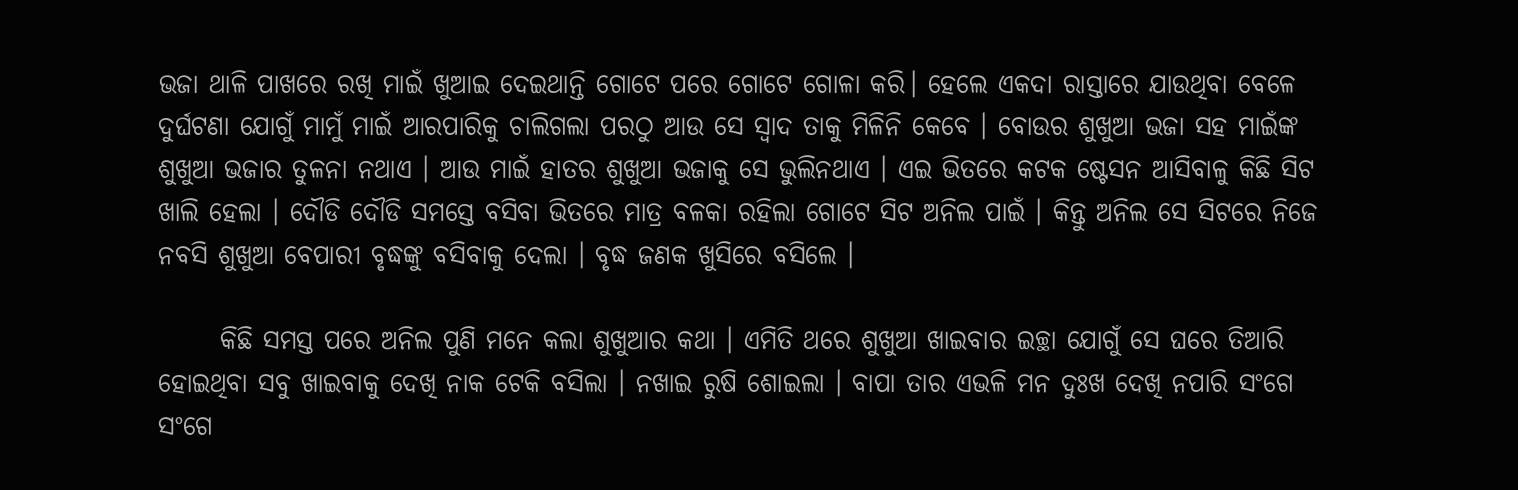ଭଜା ଥାଳି ପାଖରେ ରଖି ମାଇଁ ଖୁଆଇ ଦେଇଥାନ୍ତି ଗୋଟେ ପରେ ଗୋଟେ ଗୋଳା କରି। ହେଲେ ଏକଦା ରାସ୍ତାରେ ଯାଉଥିବା ବେଳେ ଦୁର୍ଘଟଣା ଯୋଗୁଁ ମାମୁଁ ମାଇଁ ଆରପାରିକୁ ଚାଲିଗଲା ପରଠୁ ଆଉ ସେ ସ୍ବାଦ ତାକୁ ମିଳିନି କେବେ । ବୋଉର ଶୁଖୁଆ ଭଜା ସହ ମାଇଁଙ୍କ ଶୁଖୁଆ ଭଜାର ତୁଳନା ନଥାଏ । ଆଉ ମାଇଁ ହାତର ଶୁଖୁଆ ଭଜାକୁ ସେ ଭୁଲିନଥାଏ । ଏଇ ଭିତରେ କଟକ ଷ୍ଟେସନ ଆସିବାଳୁ କିଛି ସିଟ ଖାଲି ହେଲା । ଦୌଡି ଦୌଡି ସମସ୍ତେ ବସିବା ଭିତରେ ମାତ୍ର ବଳକା ରହିଲା ଗୋଟେ ସିଟ ଅନିଲ ପାଇଁ । କିନ୍ତୁ ଅନିଲ ସେ ସିଟରେ ନିଜେ ନବସି ଶୁଖୁଆ ବେପାରୀ ବୃଦ୍ଧଙ୍କୁ ବସିବାକୁ ଦେଲା । ବୃଦ୍ଧ ଜଣକ ଖୁସିରେ ବସିଲେ ।

      କିଛି ସମସ୍ତ ପରେ ଅନିଲ ପୁଣି ମନେ କଲା ଶୁଖୁଆର କଥା । ଏମିତି ଥରେ ଶୁଖୁଆ ଖାଇବାର ଇଚ୍ଛା ଯୋଗୁଁ ସେ ଘରେ ତିଆରି ହୋଇଥିବା ସବୁ ଖାଇବାକୁ ଦେଖି ନାକ ଟେକି ବସିଲା । ନଖାଇ ରୁଷି ଶୋଇଲା । ବାପା ତାର ଏଭଳି ମନ ଦୁଃଖ ଦେଖି ନପାରି ସଂଗେ ସଂଗେ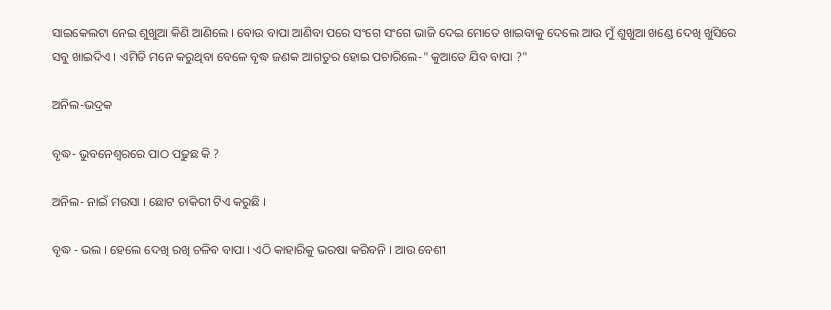ସାଇକେଲଟା ନେଇ ଶୁଖୁଆ କିଣି ଆଣିଲେ । ବୋଉ ବାପା ଆଣିବା ପରେ ସଂଗେ ସଂଗେ ଭାଜି ଦେଇ ମୋତେ ଖାଇବାକୁ ଦେଲେ ଆଉ ମୁଁ ଶୁଖୁଆ ଖଣ୍ଡେ ଦେଖି ଖୁସିରେ ସବୁ ଖାଇଦିଏ । ଏମିତି ମନେ କରୁଥିବା ବେଳେ ବୃଦ୍ଧ ଜଣକ ଆଗତୁର ହୋଇ ପଚାରିଲେ-" କୁଆଡେ ଯିବ ବାପା ?"

ଅନିଲ-ଭଦ୍ରକ

ବୃଦ୍ଧ- ଭୁବନେଶ୍ବରରେ ପାଠ ପଢୁଛ କି ?

ଅନିଲ- ନାଇଁ ମଉସା । ଛୋଟ ଚାକିରୀ ଟିଏ କରୁଛି ।

ବୃଦ୍ଧ - ଭଲ । ହେଲେ ଦେଖି ରଖି ଚଳିବ ବାପା । ଏଠି କାହାରିକୁ ଭରଷା କରିବନି । ଆଉ ବେଶୀ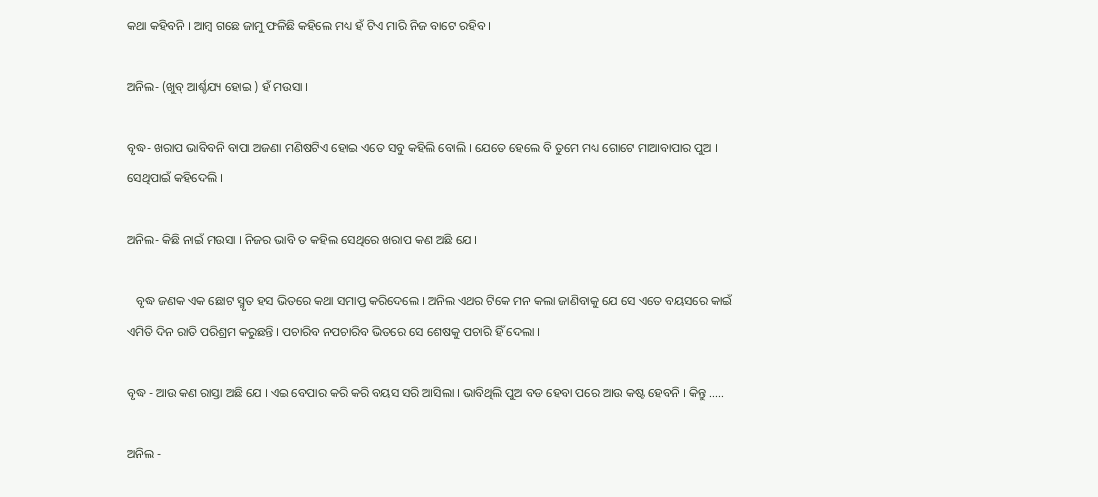କଥା କହିବନି । ଆମ୍ବ ଗଛେ ଜାମୁ ଫଳିଛି କହିଲେ ମଧ୍ୟ ହଁ ଟିଏ ମାରି ନିଜ ବାଟେ ରହିବ ।

ଅନିଲ- (ଖୁବ୍ ଆର୍ଶ୍ଚଯ୍ୟ ହୋଇ ) ହଁ ମଉସା ।

ବୃଦ୍ଧ- ଖରାପ ଭାବିବନି ବାପା ଅଜଣା ମଣିଷଟିଏ ହୋଇ ଏତେ ସବୁ କହିଲି ବୋଲି । ଯେତେ ହେଲେ ବି ତୁମେ ମଧ୍ୟ ଗୋଟେ ମାଆବାପାର ପୁଅ । ସେଥିପାଇଁ କହିଦେଲି ।

ଅନିଲ- କିଛି ନାଇଁ ମଉସା । ନିଜର ଭାବି ତ କହିଲ ସେଥିରେ ଖରାପ କଣ ଅଛି ଯେ ।

   ବୃଦ୍ଧ ଜଣକ ଏକ ଛୋଟ ସ୍ମୃତ ହସ ଭିତରେ କଥା ସମାପ୍ତ କରିଦେଲେ । ଅନିଲ ଏଥର ଟିକେ ମନ କଲା ଜାଣିବାକୁ ଯେ ସେ ଏତେ ବୟସରେ କାଇଁ ଏମିତି ଦିନ ରାତି ପରିଶ୍ରମ କରୁଛନ୍ତି । ପଚାରିବ ନପଚାରିବ ଭିତରେ ସେ ଶେଷକୁ ପଚାରି ହିଁ ଦେଲା ।

ବୃଦ୍ଧ - ଆଉ କଣ ରାସ୍ତା ଅଛି ଯେ । ଏଇ ବେପାର କରି କରି ବୟସ ସରି ଆସିଲା । ଭାବିଥିଲି ପୁଅ ବଡ ହେବା ପରେ ଆଉ କଷ୍ଟ ହେବନି । କିନ୍ତୁ .....

ଅନିଲ -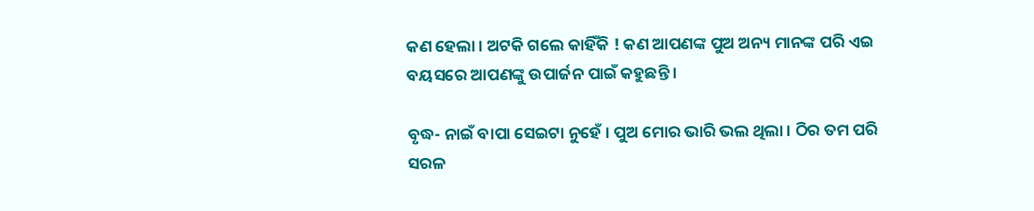କଣ ହେଲା । ଅଟକି ଗଲେ କାହିଁକି ! କଣ ଆପଣଙ୍କ ପୁଅ ଅନ୍ୟ ମାନଙ୍କ ପରି ଏଇ ବୟସରେ ଆପଣଙ୍କୁ ଉପାର୍ଜନ ପାଇଁ କହୁଛନ୍ତି ।

ବୃଦ୍ଧ- ନାଇଁ ବାପା ସେଇଟା ନୁହେଁ । ପୁଅ ମୋର ଭାରି ଭଲ ଥିଲା । ଠିର ତମ ପରି ସରଳ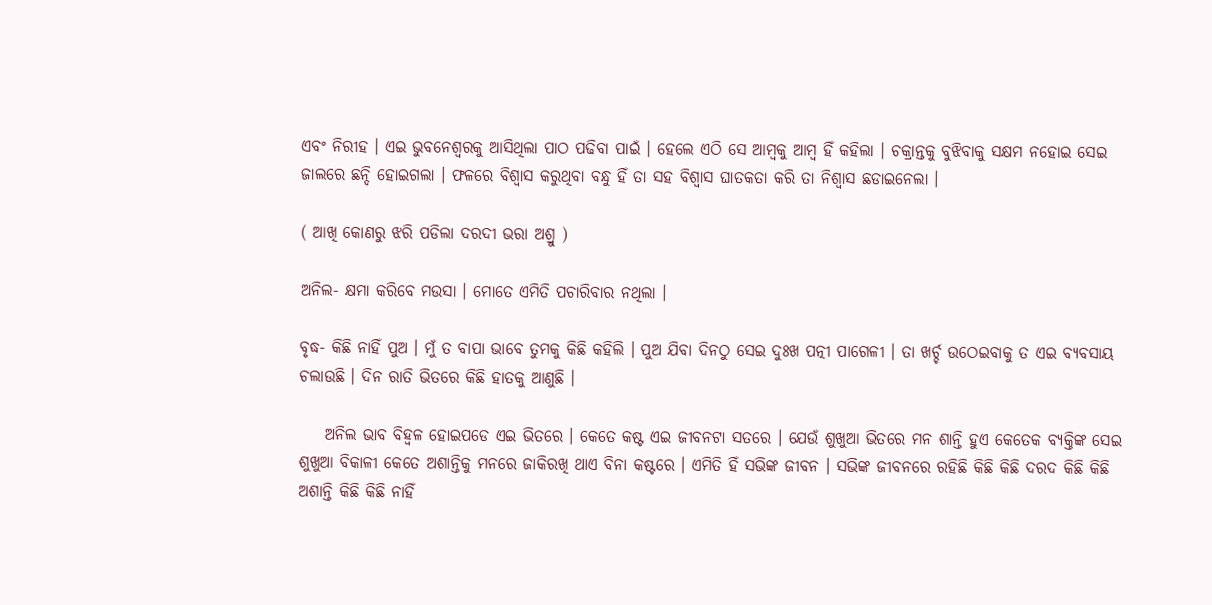ଏବଂ ନିରୀହ । ଏଇ ଭୁବନେଶ୍ବରକୁ ଆସିଥିଲା ପାଠ ପଢିବା ପାଇଁ । ହେଲେ ଏଠି ସେ ଆମ୍ବକୁ ଆମ୍ବ ହିଁ କହିଲା । ଚକ୍ରାନ୍ତକୁ ବୁଝିବାକୁ ସକ୍ଷମ ନହୋଇ ସେଇ ଜାଲରେ ଛନ୍ଦି ହୋଇଗଲା । ଫଳରେ ବିଶ୍ବାସ କରୁଥିବା ବନ୍ଧୁ ହିଁ ତା ସହ ବିଶ୍ବାସ ଘାତକତା କରି ତା ନିଶ୍ବାସ ଛଡାଇନେଲା ।

( ଆଖି କୋଣରୁ ଝରି ପଡିଲା ଦରଦୀ ଭରା ଅଶ୍ରୁ )

ଅନିଲ- କ୍ଷମା କରିବେ ମଉସା । ମୋତେ ଏମିତି ପଚାରିବାର ନଥିଲା ।

ବୃଦ୍ଧ- କିଛି ନାହିଁ ପୁଅ । ମୁଁ ତ ବାପା ଭାବେ ତୁମକୁ କିଛି କହିଲି । ପୁଅ ଯିବା ଦିନଠୁ ସେଇ ଦୁଃଖ ପତ୍ନୀ ପାଗେଳୀ । ତା ଖର୍ଚ୍ଚ ଉଠେଇବାକୁ ତ ଏଇ ବ୍ୟବସାୟ ଚଲାଉଛି । ଦିନ ରାତି ଭିତରେ କିଛି ହାତକୁ ଆଣୁଛି ।

    ଅନିଲ ଭାବ ବିହ୍ଵଳ ହୋଇପଡେ ଏଇ ଭିତରେ । କେତେ କଷ୍ଟ ଏଇ ଜୀବନଟା ସତରେ । ଯେଉଁ ଶୁଖୁଆ ଭିତରେ ମନ ଶାନ୍ତି ହୁଏ କେତେକ ବ୍ୟକ୍ତିଙ୍କ ସେଇ ଶୁଖୁଆ ବିକାଳୀ କେତେ ଅଶାନ୍ତିକୁ ମନରେ ଜାକିରଖି ଥାଏ ବିନା କଷ୍ଟରେ । ଏମିତି ହିଁ ସଭିଙ୍କ ଜୀବନ । ସଭିଙ୍କ ଜୀବନରେ ରହିଛି କିଛି କିଛି ଦରଦ କିଛି କିଛି ଅଶାନ୍ତି କିଛି କିଛି ନାହିଁ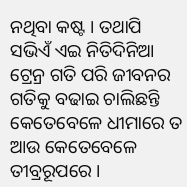ନଥିବା କଷ୍ଟ । ତଥାପି ସଭିଏଁ ଏଇ ନିତିଦିନିଆ ଟ୍ରେନ୍ର ଗତି ପରି ଜୀବନର ଗତିକୁ ବଢାଇ ଚାଲିଛନ୍ତି କେତେବେଳେ ଧୀମାରେ ତ ଆଉ କେତେବେଳେ ତୀବ୍ରରୂପରେ ।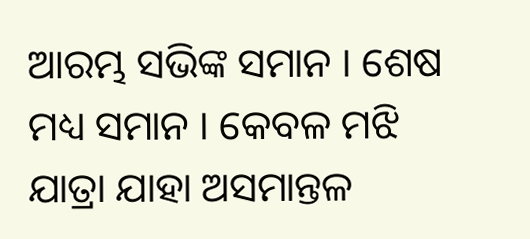ଆରମ୍ଭ ସଭିଙ୍କ ସମାନ । ଶେଷ ମଧ୍ୟ ସମାନ । କେବଳ ମଝି ଯାତ୍ରା ଯାହା ଅସମାନ୍ତଳ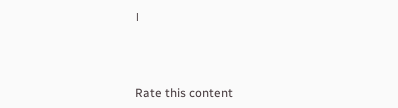।



Rate this content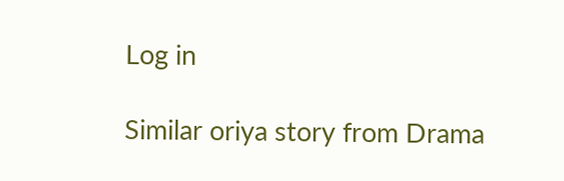Log in

Similar oriya story from Drama